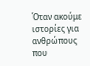Όταν ακούμε ιστορίες για ανθρώπους που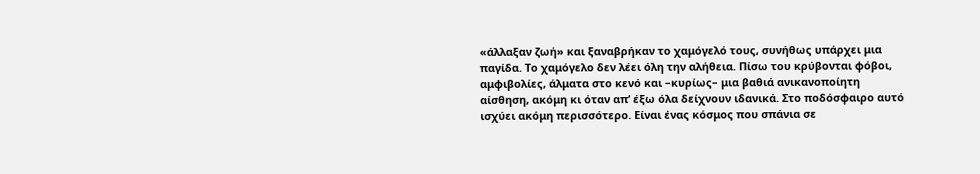«άλλαξαν ζωή» και ξαναβρήκαν το χαμόγελό τους, συνήθως υπάρχει μια παγίδα. Το χαμόγελο δεν λέει όλη την αλήθεια. Πίσω του κρύβονται φόβοι, αμφιβολίες, άλματα στο κενό και –κυρίως– μια βαθιά ανικανοποίητη αίσθηση, ακόμη κι όταν απ’ έξω όλα δείχνουν ιδανικά. Στο ποδόσφαιρο αυτό ισχύει ακόμη περισσότερο. Είναι ένας κόσμος που σπάνια σε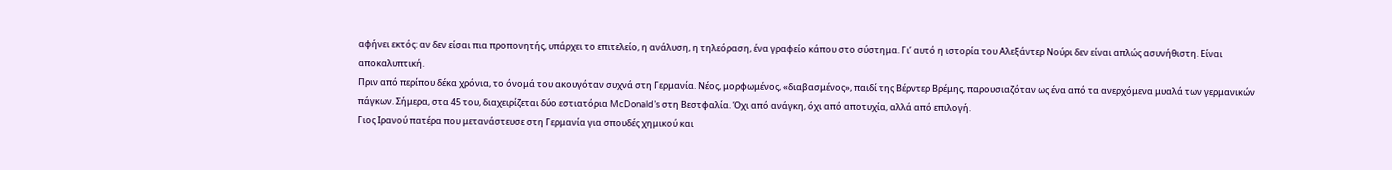αφήνει εκτός: αν δεν είσαι πια προπονητής, υπάρχει το επιτελείο, η ανάλυση, η τηλεόραση, ένα γραφείο κάπου στο σύστημα. Γι’ αυτό η ιστορία του Αλεξάντερ Νούρι δεν είναι απλώς ασυνήθιστη. Είναι αποκαλυπτική.
Πριν από περίπου δέκα χρόνια, το όνομά του ακουγόταν συχνά στη Γερμανία. Νέος, μορφωμένος, «διαβασμένος», παιδί της Βέρντερ Βρέμης, παρουσιαζόταν ως ένα από τα ανερχόμενα μυαλά των γερμανικών πάγκων. Σήμερα, στα 45 του, διαχειρίζεται δύο εστιατόρια McDonald’s στη Βεστφαλία. Όχι από ανάγκη, όχι από αποτυχία, αλλά από επιλογή.
Γιος Ιρανού πατέρα που μετανάστευσε στη Γερμανία για σπουδές χημικού και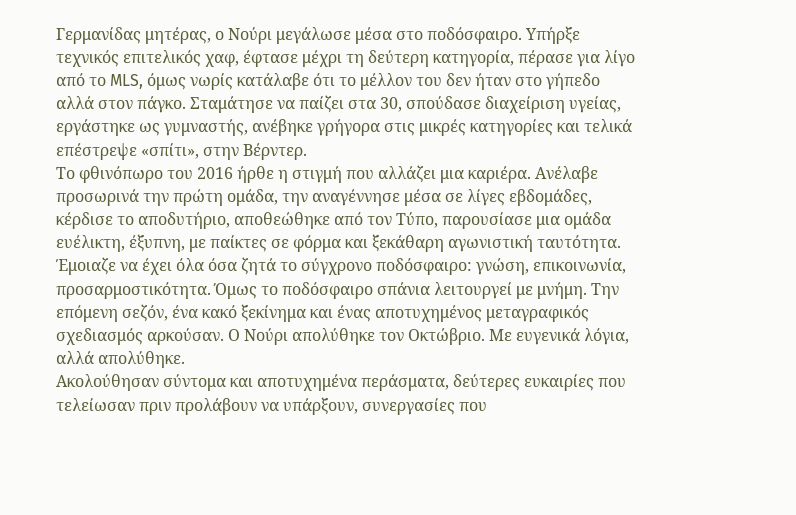Γερμανίδας μητέρας, ο Νούρι μεγάλωσε μέσα στο ποδόσφαιρο. Υπήρξε τεχνικός επιτελικός χαφ, έφτασε μέχρι τη δεύτερη κατηγορία, πέρασε για λίγο από το MLS, όμως νωρίς κατάλαβε ότι το μέλλον του δεν ήταν στο γήπεδο αλλά στον πάγκο. Σταμάτησε να παίζει στα 30, σπούδασε διαχείριση υγείας, εργάστηκε ως γυμναστής, ανέβηκε γρήγορα στις μικρές κατηγορίες και τελικά επέστρεψε «σπίτι», στην Βέρντερ.
Το φθινόπωρο του 2016 ήρθε η στιγμή που αλλάζει μια καριέρα. Ανέλαβε προσωρινά την πρώτη ομάδα, την αναγέννησε μέσα σε λίγες εβδομάδες, κέρδισε το αποδυτήριο, αποθεώθηκε από τον Τύπο, παρουσίασε μια ομάδα ευέλικτη, έξυπνη, με παίκτες σε φόρμα και ξεκάθαρη αγωνιστική ταυτότητα. Έμοιαζε να έχει όλα όσα ζητά το σύγχρονο ποδόσφαιρο: γνώση, επικοινωνία, προσαρμοστικότητα. Όμως το ποδόσφαιρο σπάνια λειτουργεί με μνήμη. Την επόμενη σεζόν, ένα κακό ξεκίνημα και ένας αποτυχημένος μεταγραφικός σχεδιασμός αρκούσαν. Ο Νούρι απολύθηκε τον Οκτώβριο. Με ευγενικά λόγια, αλλά απολύθηκε.
Ακολούθησαν σύντομα και αποτυχημένα περάσματα, δεύτερες ευκαιρίες που τελείωσαν πριν προλάβουν να υπάρξουν, συνεργασίες που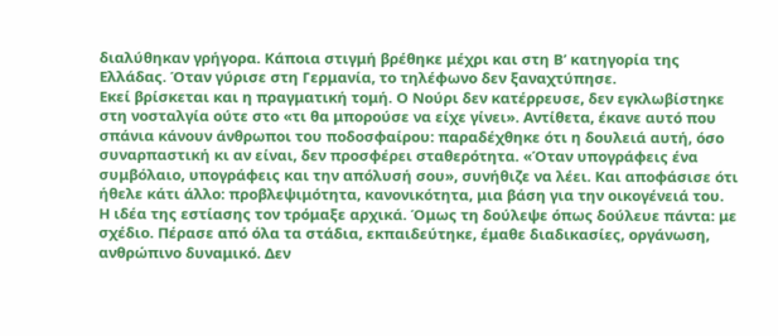διαλύθηκαν γρήγορα. Κάποια στιγμή βρέθηκε μέχρι και στη Β’ κατηγορία της Ελλάδας. Όταν γύρισε στη Γερμανία, το τηλέφωνο δεν ξαναχτύπησε.
Εκεί βρίσκεται και η πραγματική τομή. Ο Νούρι δεν κατέρρευσε, δεν εγκλωβίστηκε στη νοσταλγία ούτε στο «τι θα μπορούσε να είχε γίνει». Αντίθετα, έκανε αυτό που σπάνια κάνουν άνθρωποι του ποδοσφαίρου: παραδέχθηκε ότι η δουλειά αυτή, όσο συναρπαστική κι αν είναι, δεν προσφέρει σταθερότητα. «Όταν υπογράφεις ένα συμβόλαιο, υπογράφεις και την απόλυσή σου», συνήθιζε να λέει. Και αποφάσισε ότι ήθελε κάτι άλλο: προβλεψιμότητα, κανονικότητα, μια βάση για την οικογένειά του.
Η ιδέα της εστίασης τον τρόμαξε αρχικά. Όμως τη δούλεψε όπως δούλευε πάντα: με σχέδιο. Πέρασε από όλα τα στάδια, εκπαιδεύτηκε, έμαθε διαδικασίες, οργάνωση, ανθρώπινο δυναμικό. Δεν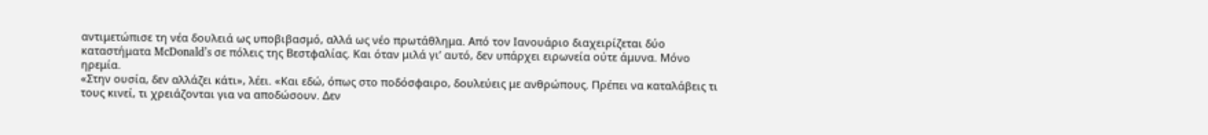αντιμετώπισε τη νέα δουλειά ως υποβιβασμό, αλλά ως νέο πρωτάθλημα. Από τον Ιανουάριο διαχειρίζεται δύο καταστήματα McDonald’s σε πόλεις της Βεστφαλίας. Και όταν μιλά γι’ αυτό, δεν υπάρχει ειρωνεία ούτε άμυνα. Μόνο ηρεμία.
«Στην ουσία, δεν αλλάζει κάτι», λέει. «Και εδώ, όπως στο ποδόσφαιρο, δουλεύεις με ανθρώπους. Πρέπει να καταλάβεις τι τους κινεί, τι χρειάζονται για να αποδώσουν. Δεν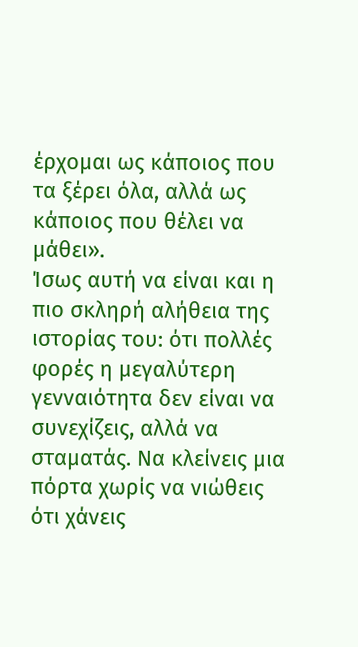έρχομαι ως κάποιος που τα ξέρει όλα, αλλά ως κάποιος που θέλει να μάθει».
Ίσως αυτή να είναι και η πιο σκληρή αλήθεια της ιστορίας του: ότι πολλές φορές η μεγαλύτερη γενναιότητα δεν είναι να συνεχίζεις, αλλά να σταματάς. Να κλείνεις μια πόρτα χωρίς να νιώθεις ότι χάνεις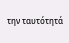την ταυτότητά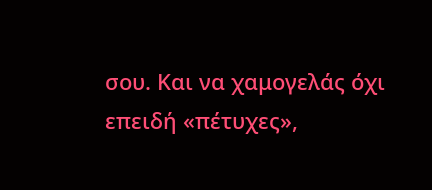σου. Και να χαμογελάς όχι επειδή «πέτυχες»,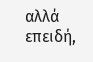αλλά επειδή,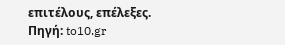επιτέλους, επέλεξες.
Πηγή: to10.gr